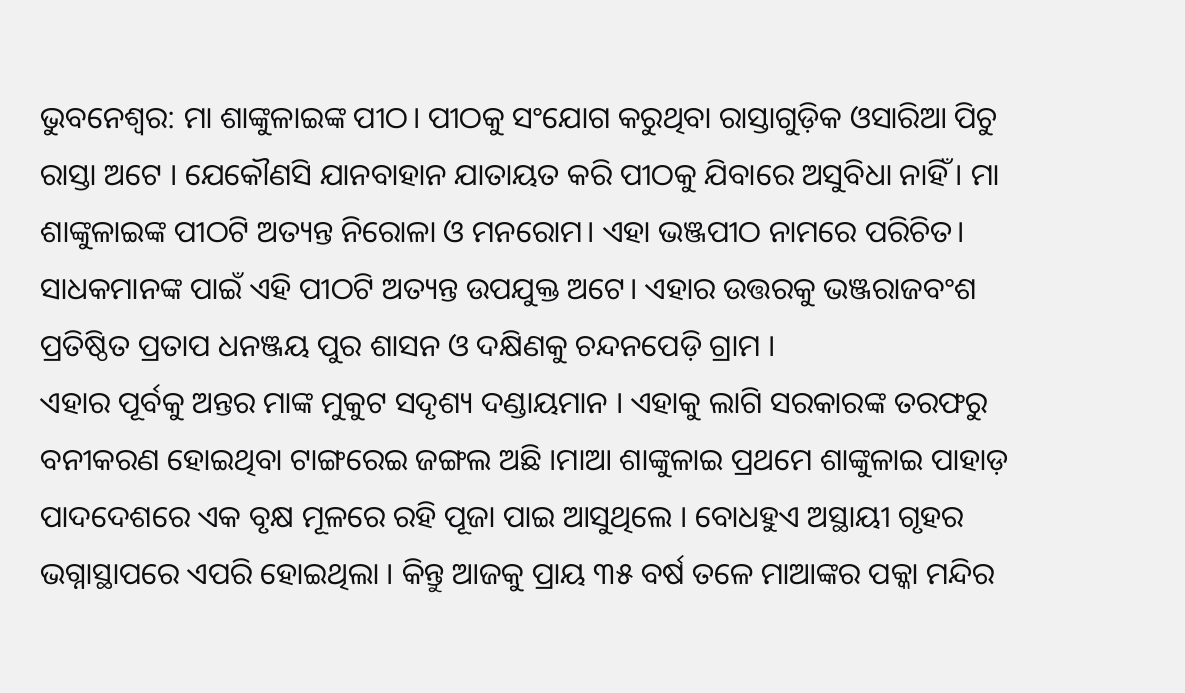ଭୁବନେଶ୍ୱର: ମା ଶାଙ୍କୁଳାଇଙ୍କ ପୀଠ। ପୀଠକୁ ସଂଯୋଗ କରୁଥିବା ରାସ୍ତାଗୁଡ଼ିକ ଓସାରିଆ ପିଚୁ ରାସ୍ତା ଅଟେ । ଯେକୌଣସି ଯାନବାହାନ ଯାତାୟତ କରି ପୀଠକୁ ଯିବାରେ ଅସୁବିଧା ନାହିଁ । ମା ଶାଙ୍କୁଳାଇଙ୍କ ପୀଠଟି ଅତ୍ୟନ୍ତ ନିରୋଳା ଓ ମନରୋମ। ଏହା ଭଞ୍ଜପୀଠ ନାମରେ ପରିଚିତ। ସାଧକମାନଙ୍କ ପାଇଁ ଏହି ପୀଠଟି ଅତ୍ୟନ୍ତ ଉପଯୁକ୍ତ ଅଟେ। ଏହାର ଉତ୍ତରକୁ ଭଞ୍ଜରାଜବଂଶ ପ୍ରତିଷ୍ଠିତ ପ୍ରତାପ ଧନଞ୍ଜୟ ପୁର ଶାସନ ଓ ଦକ୍ଷିଣକୁ ଚନ୍ଦନପେଡ଼ି ଗ୍ରାମ ।
ଏହାର ପୂର୍ବକୁ ଅନ୍ତର ମାଙ୍କ ମୁକୁଟ ସଦୃଶ୍ୟ ଦଣ୍ଡାୟମାନ । ଏହାକୁ ଲାଗି ସରକାରଙ୍କ ତରଫରୁ ବନୀକରଣ ହୋଇଥିବା ଟାଙ୍ଗରେଇ ଜଙ୍ଗଲ ଅଛି ।ମାଆ ଶାଙ୍କୁଳାଇ ପ୍ରଥମେ ଶାଙ୍କୁଳାଇ ପାହାଡ଼ ପାଦଦେଶରେ ଏକ ବୃକ୍ଷ ମୂଳରେ ରହି ପୂଜା ପାଇ ଆସୁଥିଲେ । ବୋଧହୁଏ ଅସ୍ଥାୟୀ ଗୃହର ଭଗ୍ନାସ୍ଥାପରେ ଏପରି ହୋଇଥିଲା । କିନ୍ତୁ ଆଜକୁ ପ୍ରାୟ ୩୫ ବର୍ଷ ତଳେ ମାଆଙ୍କର ପକ୍କା ମନ୍ଦିର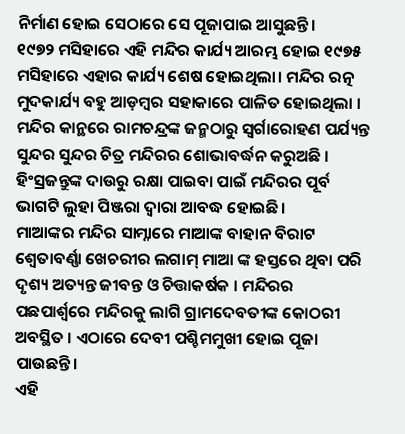ନିର୍ମାଣ ହୋଇ ସେଠାରେ ସେ ପୂଜାପାଇ ଆସୁଛନ୍ତି।
୧୯୭୨ ମସିହାରେ ଏହି ମନ୍ଦିର କାର୍ଯ୍ୟ ଆରମ୍ଭ ହୋଇ ୧୯୭୫ ମସିହାରେ ଏହାର କାର୍ଯ୍ୟ ଶେଷ ହୋଇଥିଲା। ମନ୍ଦିର ରତ୍ନ ମୁଦକାର୍ଯ୍ୟ ବହୁ ଆଡ଼ମ୍ବର ସହାକାରେ ପାଳିତ ହୋଇଥିଲା ।
ମନ୍ଦିର କାନ୍ଥରେ ରାମଚନ୍ଦ୍ରଙ୍କ ଜନ୍ମଠାରୁ ସ୍ଵର୍ଗାରୋହଣ ପର୍ଯ୍ୟନ୍ତ ସୁନ୍ଦର ସୁନ୍ଦର ଚିତ୍ର ମନ୍ଦିରର ଶୋଭାବର୍ଦ୍ଧନ କରୁଅଛି । ହିଂସ୍ରଜନ୍ତୁଙ୍କ ଦାଉରୁ ରକ୍ଷା ପାଇବା ପାଇଁ ମନ୍ଦିରର ପୂର୍ବ ଭାଗଟି ଲୁହା ପିଞ୍ଜରା ଦ୍ଵାରା ଆବଦ୍ଧ ହୋଇଛି।
ମାଆଙ୍କର ମନ୍ଦିର ସାମ୍ନାରେ ମାଆଙ୍କ ବାହାନ ବିରାଟ ଶ୍ଵେତାବର୍ଣ୍ଣା ଖେଚରୀର ଲଗାମ୍ ମାଆ ଙ୍କ ହସ୍ତରେ ଥିବା ପରି ଦୃଶ୍ୟ ଅତ୍ୟନ୍ତ ଜୀବନ୍ତ ଓ ଚିତ୍ତାକର୍ଷକ । ମନ୍ଦିରର ପଛପାର୍ଶ୍ଵରେ ମନ୍ଦିରକୁ ଲାଗି ଗ୍ରାମଦେବତୀଙ୍କ କୋଠରୀ ଅବସ୍ଥିତ । ଏଠାରେ ଦେବୀ ପଶ୍ଚିମମୁଖୀ ହୋଇ ପୂଜା ପାଉଛନ୍ତି।
ଏହି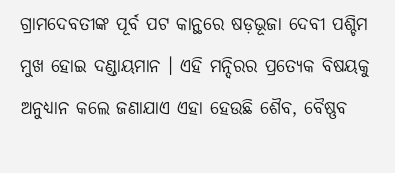ଗ୍ରାମଦେବତୀଙ୍କ ପୂର୍ବ ପଟ କାନ୍ଥରେ ଷଡ଼ଭୂଜା ଦେବୀ ପଶ୍ଚିମ ମୁଖ ହୋଇ ଦଣ୍ଡାୟମାନ । ଏହି ମନ୍ଦିରର ପ୍ରତ୍ୟେକ ବିଷୟକୁ ଅନୁଧ୍ୟାନ କଲେ ଜଣାଯାଏ ଏହା ହେଉଛି ଶୈବ, ବୈଷ୍ଣବ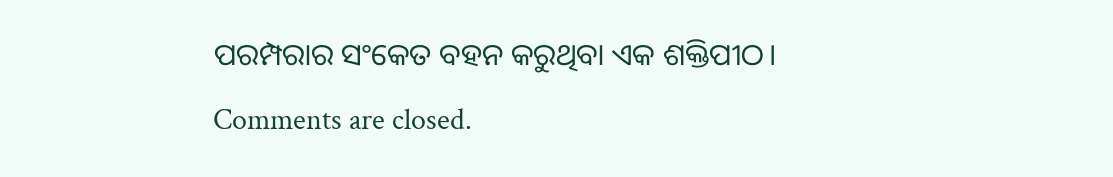ପରମ୍ପରାର ସଂକେତ ବହନ କରୁଥିବା ଏକ ଶକ୍ତିପୀଠ।
Comments are closed.